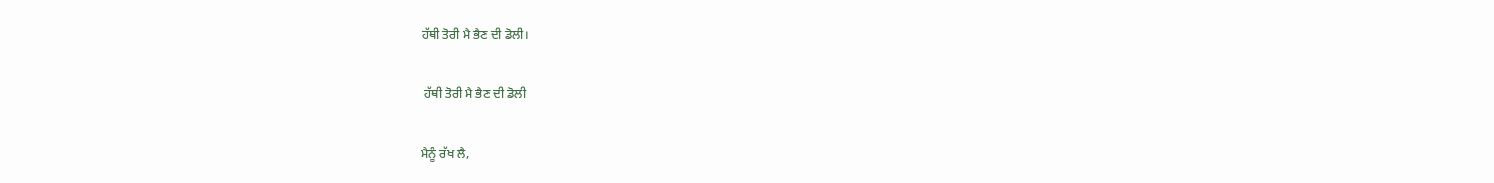ਹੱਥੀ ਤੋਰੀ ਮੈ ਭੈਣ ਦੀ ਡੋਲੀ।

 ਹੱਥੀ ਤੋਰੀ ਮੈ ਭੈਣ ਦੀ ਡੋਲੀ

ਮੈਨੂੰ ਰੱਖ ਲੈ,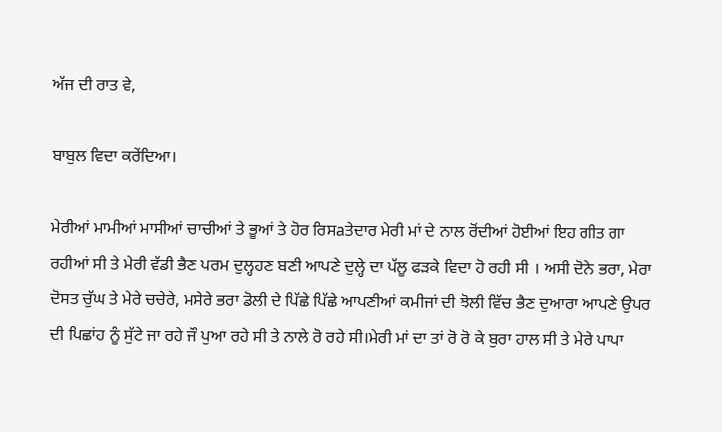ਅੱਜ ਦੀ ਰਾਤ ਵੇ,

ਬਾਬੁਲ ਵਿਦਾ ਕਰੇਂਦਿਆ।

ਮੇਰੀਆਂ ਮਾਮੀਆਂ ਮਾਸੀਆਂ ਚਾਚੀਆਂ ਤੇ ਭੂਆਂ ਤੇ ਹੋਰ ਰਿਸaਤੇਦਾਰ ਮੇਰੀ ਮਾਂ ਦੇ ਨਾਲ ਰੋਂਦੀਆਂ ਹੋਈਆਂ ਇਹ ਗੀਤ ਗਾ ਰਹੀਆਂ ਸੀ ਤੇ ਮੇਰੀ ਵੱਡੀ ਭੈਣ ਪਰਮ ਦੁਲ੍ਹਹਣ ਬਣੀ ਆਪਣੇ ਦੁਲ੍ਹੇ ਦਾ ਪੱਲੂ ਫੜਕੇ ਵਿਦਾ ਹੋ ਰਹੀ ਸੀ । ਅਸੀ ਦੋਨੇ ਭਰਾ, ਮੇਰਾ ਦੋਸਤ ਚੁੱਘ ਤੇ ਮੇਰੇ ਚਚੇਰੇ, ਮਸੇਰੇ ਭਰਾ ਡੋਲੀ ਦੇ ਪਿੱਛੇ ਪਿੱਛੇ ਆਪਣੀਆਂ ਕਮੀਜਾਂ ਦੀ ਝੋਲੀ ਵਿੱਚ ਭੈਣ ਦੁਆਰਾ ਆਪਣੇ ਉਪਰ ਦੀ ਪਿਛਾਂਹ ਨੂੰ ਸੁੱਟੇ ਜਾ ਰਹੇ ਜੌ ਪੁਆ ਰਹੇ ਸੀ ਤੇ ਨਾਲੇ ਰੋ ਰਹੇ ਸੀ।ਮੇਰੀ ਮਾਂ ਦਾ ਤਾਂ ਰੋ ਰੋ ਕੇ ਬੁਰਾ ਹਾਲ ਸੀ ਤੇ ਮੇਰੇ ਪਾਪਾ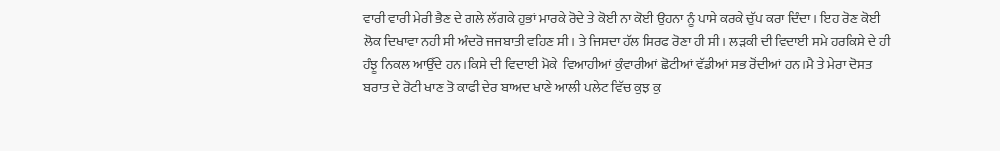ਵਾਰੀ ਵਾਰੀ ਮੇਰੀ ਭੈਣ ਦੇ ਗਲੇ ਲੱਗਕੇ ਹੁਭਾਂ ਮਾਰਕੇ ਰੋਦੇ ਤੇ ਕੋਈ ਨਾ ਕੋਈ ਉਹਨਾ ਨੂੰ ਪਾਸੇ ਕਰਕੇ ਚੁੱਪ ਕਰਾ ਦਿੰਦਾ। ਇਹ ਰੋਣ ਕੋਈ ਲੋਕ ਦਿਖਾਵਾ ਨਹੀ ਸੀ ਅੰਦਰੋ ਜਜਬਾਤੀ ਵਹਿਣ ਸੀ। ਤੇ ਜਿਸਦਾ ਹੱਲ ਸਿਰਫ ਰੋਣਾ ਹੀ ਸੀ। ਲੜਕੀ ਦੀ ਵਿਦਾਈ ਸਮੇ ਹਰਕਿਸੇ ਦੇ ਹੀ ਹੰਝੂ ਨਿਕਲ ਆਉੱਦੇ ਹਨ।ਕਿਸੇ ਦੀ ਵਿਦਾਈ ਮੋਕੇ  ਵਿਆਹੀਆਂ ਕੁੰਵਾਰੀਆਂ ਛੋਟੀਆਂ ਵੱਡੀਆਂ ਸਭ ਰੋਂਦੀਆਂ ਹਨ।ਮੈ ਤੇ ਮੇਰਾ ਦੋਸਤ ਬਰਾਤ ਦੇ ਰੋਟੀ ਖਾਣ ਤੋ ਕਾਫੀ ਦੇਰ ਬਾਅਦ ਖਾਣੇ ਆਲੀ ਪਲੇਟ ਵਿੱਚ ਕੁਝ ਕੁ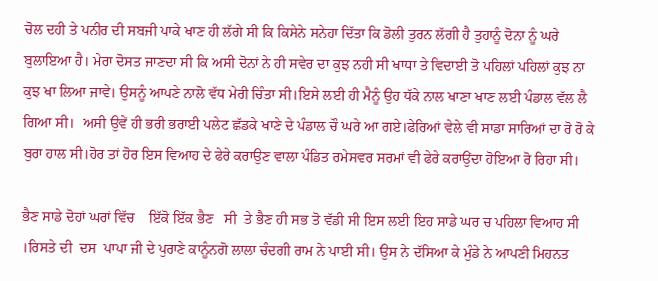ਚੋਲ ਦਹੀ ਤੇ ਪਨੀਰ ਦੀ ਸਬਜੀ ਪਾਕੇ ਖਾਣ ਹੀ ਲੱਗੇ ਸੀ ਕਿ ਕਿਸੇਨੇ ਸਨੇਹਾ ਦਿੱਤਾ ਕਿ ਡੋਲੀ ਤੁਰਨ ਲੱਗੀ ਹੈ ਤੁਹਾਨੂੰ ਦੋਨਾ ਨੂੰ ਘਰੇ ਬੁਲਾਇਆ ਹੈ। ਮੇਰਾ ਦੋਸਤ ਜਾਣਦਾ ਸੀ ਕਿ ਅਸੀ ਦੋਨਾਂ ਨੇ ਹੀ ਸਵੇਰ ਦਾ ਕੁਝ ਨਹੀ ਸੀ ਖਾਧਾ ਤੇ ਵਿਦਾਈ ਤੋ ਪਹਿਲਾਂ ਪਹਿਲਾਂ ਕੁਝ ਨਾ ਕੁਝ ਖਾ ਲਿਆ ਜਾਵੇ। ਉਸਨੂੰ ਆਪਣੇ ਨਾਲੋ ਵੱਧ ਮੇਰੀ ਚਿੰਤਾ ਸੀ।ਇਸੇ ਲਈ ਹੀ ਮੈਨੂੰ ਉਹ ਧੱਕੇ ਨਾਲ ਖਾਣਾ ਖਾਣ ਲਈ ਪੰਡਾਲ ਵੱਲ ਲੈ ਗਿਆ ਸੀ।  ਅਸੀ ਉਵੇਂ ਹੀ ਭਰੀ ਭਰਾਈ ਪਲੇਟ ਛੱਡਕੇ ਖਾਣੇ ਦੇ ਪੰਡਾਲ ਚੌ ਘਰੇ ਆ ਗਏ।ਫੇਰਿਆਂ ਵੇਲੇ ਵੀ ਸਾਡਾ ਸਾਰਿਆਂ ਦਾ ਰੋ ਰੋ ਕੇ ਬੁਰਾ ਹਾਲ ਸੀ।ਹੋਰ ਤਾਂ ਹੋਰ ਇਸ ਵਿਆਹ ਦੇ ਫੇਰੇ ਕਰਾਉਣ ਵਾਲਾ ਪੰਡਿਤ ਰਮੇਸਵਰ ਸਰਮਾਂ ਵੀ ਫੇਰੇ ਕਰਾਉਂਦਾ ਹੋਇਆ ਰੋ ਰਿਹਾ ਸੀ।

ਭੈਣ ਸਾਡੇ ਦੋਹਾਂ ਘਰਾਂ ਵਿੱਚ    ਇੱਕੋ ਇੱਕ ਭੈਣ   ਸੀ  ਤੇ ਭੈਣ ਹੀ ਸਭ ਤੋ ਵੱਡੀ ਸੀ ਇਸ ਲਈ ਇਹ ਸਾਡੇ ਘਰ ਚ ਪਹਿਲਾ ਵਿਆਹ ਸੀ ।ਰਿਸਤੇ ਦੀ  ਦਸ  ਪਾਪਾ ਜੀ ਦੇ ਪੁਰਾਣੇ ਕਾਨੂੰਨਗੋ ਲਾਲਾ ਚੰਦਗੀ ਰਾਮ ਨੇ ਪਾਈ ਸੀ। ਉਸ ਨੇ ਦੱਸਿਆ ਕੇ ਮੁੰਡੇ ਨੇ ਆਪਣੀ ਮਿਹਨਤ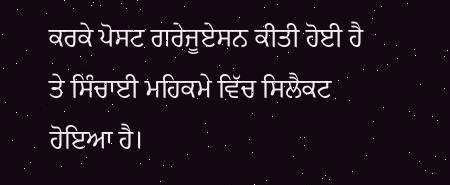ਕਰਕੇ ਪੋਸਟ ਗਰੇਜੂਏਸਨ ਕੀਤੀ ਹੋਈ ਹੈ ਤੇ ਸਿੰਚਾਈ ਮਹਿਕਮੇ ਵਿੱਚ ਸਿਲੈਕਟ ਹੋਇਆ ਹੈ।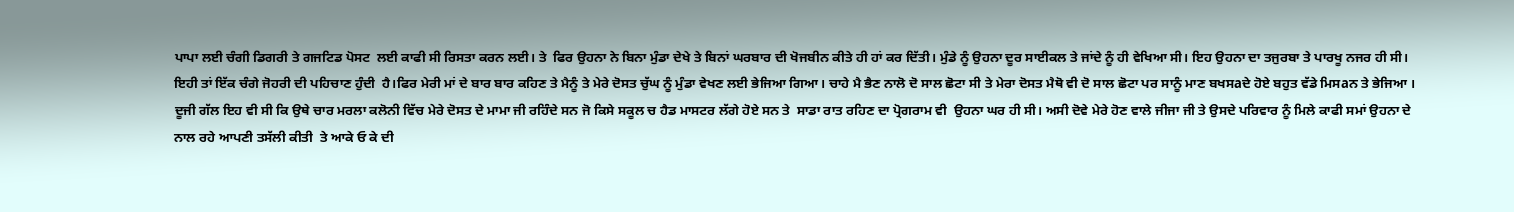ਪਾਪਾ ਲਈ ਚੰਗੀ ਡਿਗਰੀ ਤੇ ਗਜਟਿਡ ਪੋਸਟ  ਲਈ ਕਾਫੀ ਸੀ ਰਿਸਤਾ ਕਰਨ ਲਈ। ਤੇ  ਫਿਰ ਉਹਨਾ ਨੇ ਬਿਨਾ ਮੁੰਡਾ ਦੇਖੇ ਤੇ ਬਿਨਾਂ ਘਰਬਾਰ ਦੀ ਖੋਜਬੀਨ ਕੀਤੇ ਹੀ ਹਾਂ ਕਰ ਦਿੱਤੀ। ਮੁੰਡੇ ਨੂੰ ਉਹਨਾ ਦੂਰ ਸਾਈਕਲ ਤੇ ਜਾਂਦੇ ਨੂੰ ਹੀ ਵੇਖਿਆ ਸੀ। ਇਹ ਉਹਨਾ ਦਾ ਤਜੁਰਬਾ ਤੇ ਪਾਰਖੂ ਨਜਰ ਹੀ ਸੀ। ਇਹੀ ਤਾਂ ਇੱਕ ਚੰਗੇ ਜੋਹਰੀ ਦੀ ਪਹਿਚਾਣ ਹੁੰਦੀ  ਹੈ।ਫਿਰ ਮੇਰੀ ਮਾਂ ਦੇ ਬਾਰ ਬਾਰ ਕਹਿਣ ਤੇ ਮੈਨੂੰ ਤੇ ਮੇਰੇ ਦੋਸਤ ਚੁੱਘ ਨੂੰ ਮੁੰਡਾ ਵੇਖਣ ਲਈ ਭੇਜਿਆ ਗਿਆ। ਚਾਹੇ ਮੈ ਭੈਣ ਨਾਲੋ ਦੋ ਸਾਲ ਛੋਟਾ ਸੀ ਤੇ ਮੇਰਾ ਦੋਸਤ ਮੈਥੋ ਵੀ ਦੋ ਸਾਲ ਛੋਟਾ ਪਰ ਸਾਨੂੰ ਮਾਣ ਬਖਸaਦੇ ਹੋਏ ਬਹੁਤ ਵੱਡੇ ਮਿਸaਨ ਤੇ ਭੇਜਿਆ । ਦੂਜੀ ਗੱਲ ਇਹ ਵੀ ਸੀ ਕਿ ਉਥੇ ਚਾਰ ਮਰਲਾ ਕਲੋਨੀ ਵਿੱਚ ਮੇਰੇ ਦੋਸਤ ਦੇ ਮਾਮਾ ਜੀ ਰਹਿੰਦੇ ਸਨ ਜੋ ਕਿਸੇ ਸਕੂਲ ਚ ਹੈਡ ਮਾਸਟਰ ਲੱਗੇ ਹੋਏ ਸਨ ਤੇ  ਸਾਡਾ ਰਾਤ ਰਹਿਣ ਦਾ ਪ੍ਰੋਗਰਾਮ ਵੀ  ਉਹਨਾ ਘਰ ਹੀ ਸੀ। ਅਸੀ ਦੋਵੇ ਮੇਰੇ ਹੋਣ ਵਾਲੇ ਜੀਜਾ ਜੀ ਤੇ ਉਸਦੇ ਪਰਿਵਾਰ ਨੂੰ ਮਿਲੇ ਕਾਫੀ ਸਮਾਂ ਉਹਨਾ ਦੇ ਨਾਲ ਰਹੇ ਆਪਣੀ ਤਸੱਲੀ ਕੀਤੀ  ਤੇ ਆਕੇ ਓ ਕੇ ਦੀ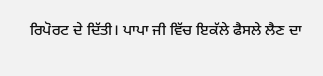ਰਿਪੋਰਟ ਦੇ ਦਿੱਤੀ। ਪਾਪਾ ਜੀ ਵਿੱਚ ਇਕੱਲੇ ਫੈਸਲੇ ਲੈਣ ਦਾ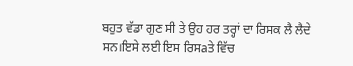ਬਹੁਤ ਵੱਡਾ ਗੁਣ ਸੀ ਤੇ ਉਹ ਹਰ ਤਰ੍ਹਾਂ ਦਾ ਰਿਸਕ ਲੈ ਲੈਦੇ ਸਨ।ਇਸੇ ਲਈ ਇਸ ਰਿਸaਤੇ ਵਿੱਚ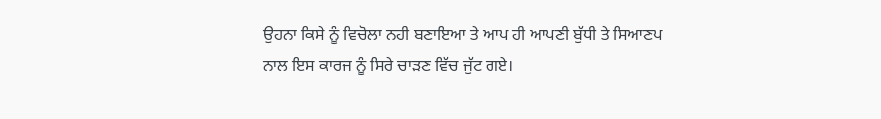ਉਹਨਾ ਕਿਸੇ ਨੂੰ ਵਿਚੋਲਾ ਨਹੀ ਬਣਾਇਆ ਤੇ ਆਪ ਹੀ ਆਪਣੀ ਬੁੱਧੀ ਤੇ ਸਿਆਣਪ ਨਾਲ ਇਸ ਕਾਰਜ ਨੂੰ ਸਿਰੇ ਚਾੜਣ ਵਿੱਚ ਜੁੱਟ ਗਏ।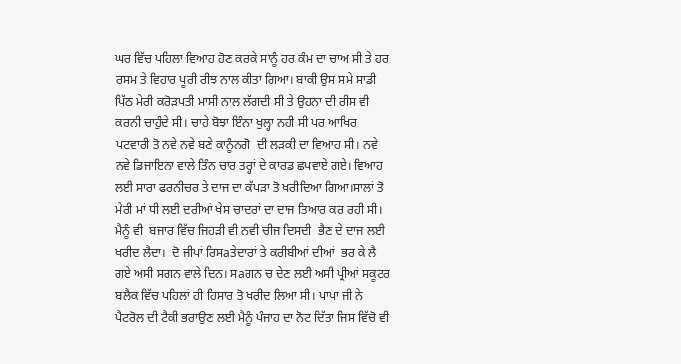ਘਰ ਵਿੱਚ ਪਹਿਲਾ ਵਿਆਹ ਹੋਣ ਕਰਕੇ ਸਾਨੂੰ ਹਰ ਕੰਮ ਦਾ ਚਾਅ ਸੀ ਤੇ ਹਰ ਰਸਮ ਤੇ ਵਿਹਾਰ ਪੂਰੀ ਰੀਝ ਨਾਲ ਕੀਤਾ ਗਿਆ। ਬਾਕੀ ਉਸ ਸਮੇ ਸਾਡੀ ਪਿੱਠ ਮੇਰੀ ਕਰੋੜਪਤੀ ਮਾਸੀ ਨਾਲ ਲੱਗਦੀ ਸੀ ਤੇ ਉਹਨਾ ਦੀ ਰੀਸ ਵੀ ਕਰਨੀ ਚਾਹੁੰਦੇ ਸੀ। ਚਾਹੇ ਬੋਝਾ ਇੰਨਾ ਖੁਲ੍ਹਾ ਨਹੀ ਸੀ ਪਰ ਆਖਿਰ ਪਟਵਾਰੀ ਤੋ ਨਵੇ ਨਵੇ ਬਣੇ ਕਾਨੂੰਨਗੋ  ਦੀ ਲੜਕੀ ਦਾ ਵਿਆਹ ਸੀ। ਨਵੇ ਨਵੇ ਡਿਜਾਇਨਾ ਵਾਲੇ ਤਿੰਨ ਚਾਰ ਤਰ੍ਹਾਂ ਦੇ ਕਾਰਡ ਛਪਵਾਏ ਗਏ। ਵਿਆਹ ਲਈ ਸਾਰਾ ਫਰਨੀਚਰ ਤੇ ਦਾਜ ਦਾ ਕੱਪੜਾ ਤੋ ਖਰੀਦਿਆ ਗਿਆ।ਸਾਲਾਂ ਤੋ ਮੇਰੀ ਮਾਂ ਧੀ ਲਈ ਦਰੀਆਂ ਖੇਸ ਚਾਦਰਾਂ ਦਾ ਦਾਜ ਤਿਆਰ ਕਰ ਰਹੀ ਸੀ। ਮੈਨੂੰ ਵੀ  ਬਜਾਰ ਵਿੱਚ ਜਿਹੜੀ ਵੀ ਨਵੀ ਚੀਜ ਦਿਸਦੀ  ਭੈਣ ਦੇ ਦਾਜ ਲਈ ਖਰੀਦ ਲੈਦਾ।  ਦੋ ਜੀਪਾਂ ਰਿਸaਤੇਦਾਰਾਂ ਤੇ ਕਰੀਬੀਆਂ ਦੀਆਂ  ਭਰ ਕੇ ਲੈ ਗਏ ਅਸੀ ਸਗਨ ਵਾਲੇ ਦਿਨ। ਸaਗਨ ਚ ਦੇਣ ਲਈ ਅਸੀ ਪ੍ਰੀਆਂ ਸਕੂਟਰ ਬਲੈਕ ਵਿੱਚ ਪਹਿਲਾਂ ਹੀ ਹਿਸਾਰ ਤੋ ਖਰੀਦ ਲਿਆ ਸੀ। ਪਾਪਾ ਜੀ ਨੇ  ਪੈਟਰੋਲ ਦੀ ਟੈਕੀ ਭਰਾਉਣ ਲਈ ਮੈਨੂੰ ਪੰਜਾਹ ਦਾ ਨੋਟ ਦਿੱਤਾ ਜਿਸ ਵਿੱਚੋ ਵੀ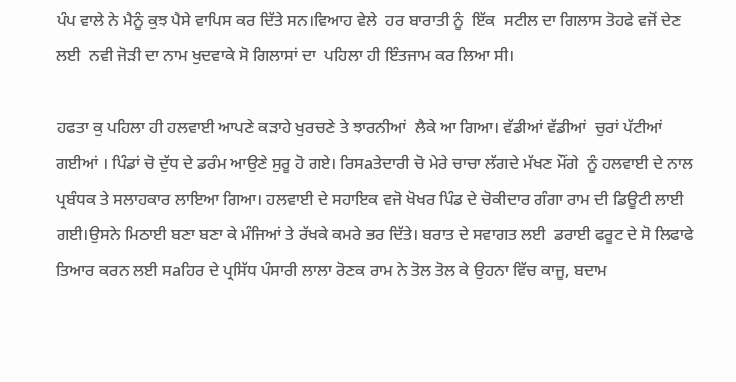ਪੰਪ ਵਾਲੇ ਨੇ ਮੈਨੂੰ ਕੁਝ ਪੈਸੇ ਵਾਪਿਸ ਕਰ ਦਿੱਤੇ ਸਨ।ਵਿਆਹ ਵੇਲੇ  ਹਰ ਬਾਰਾਤੀ ਨੂੰ  ਇੱਕ  ਸਟੀਲ ਦਾ ਗਿਲਾਸ ਤੋਹਫੇ ਵਜੋਂ ਦੇਣ ਲਈ  ਨਵੀ ਜੋੜੀ ਦਾ ਨਾਮ ਖੁਦਵਾਕੇ ਸੋ ਗਿਲਾਸਾਂ ਦਾ  ਪਹਿਲਾ ਹੀ ਇੰਤਜਾਮ ਕਰ ਲਿਆ ਸੀ।

ਹਫਤਾ ਕੁ ਪਹਿਲਾ ਹੀ ਹਲਵਾਈ ਆਪਣੇ ਕੜਾਹੇ ਖੁਰਚਣੇ ਤੇ ਝਾਰਨੀਆਂ  ਲੈਕੇ ਆ ਗਿਆ। ਵੱਡੀਆਂ ਵੱਡੀਆਂ  ਚੁਰਾਂ ਪੱਟੀਆਂ ਗਈਆਂ । ਪਿੰਡਾਂ ਚੋ ਦੁੱਧ ਦੇ ਡਰੰਮ ਆਉਣੇ ਸੁਰੂ ਹੋ ਗਏ। ਰਿਸaਤੇਦਾਰੀ ਚੋ ਮੇਰੇ ਚਾਚਾ ਲੱਗਦੇ ਮੱਖਣ ਮੌਂਗੇ  ਨੂੰ ਹਲਵਾਈ ਦੇ ਨਾਲ ਪ੍ਰਬੰਧਕ ਤੇ ਸਲਾਹਕਾਰ ਲਾਇਆ ਗਿਆ। ਹਲਵਾਈ ਦੇ ਸਹਾਇਕ ਵਜੋ ਖੋਖਰ ਪਿੰਡ ਦੇ ਚੋਕੀਦਾਰ ਗੰਗਾ ਰਾਮ ਦੀ ਡਿਊਟੀ ਲਾਈ ਗਈ।ਉਸਨੇ ਮਿਠਾਈ ਬਣਾ ਬਣਾ ਕੇ ਮੰਜਿਆਂ ਤੇ ਰੱਖਕੇ ਕਮਰੇ ਭਰ ਦਿੱਤੇ। ਬਰਾਤ ਦੇ ਸਵਾਗਤ ਲਈ  ਡਰਾਈ ਫਰੂਟ ਦੇ ਸੋ ਲਿਫਾਫੇ ਤਿਆਰ ਕਰਨ ਲਈ ਸaਹਿਰ ਦੇ ਪ੍ਰਸਿੱਧ ਪੰਸਾਰੀ ਲਾਲਾ ਰੋਣਕ ਰਾਮ ਨੇ ਤੋਲ ਤੋਲ ਕੇ ਉਹਨਾ ਵਿੱਚ ਕਾਜੂ, ਬਦਾਮ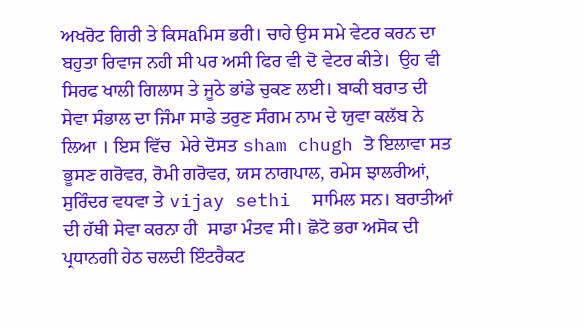ਅਖਰੋਟ ਗਿਰੀ ਤੇ ਕਿਸaਮਿਸ ਭਰੀ। ਚਾਹੇ ਉਸ ਸਮੇ ਵੇਟਰ ਕਰਨ ਦਾ ਬਹੁਤਾ ਰਿਵਾਜ ਨਹੀ ਸੀ ਪਰ ਅਸੀ ਫਿਰ ਵੀ ਦੋ ਵੇਟਰ ਕੀਤੇ।  ਉਹ ਵੀ ਸਿਰਫ ਖਾਲੀ ਗਿਲਾਸ ਤੇ ਜੂਠੇ ਭਾਂਡੇ ਚੁਕਣ ਲਈ। ਬਾਕੀ ਬਰਾਤ ਦੀ ਸੇਵਾ ਸੰਭਾਲ ਦਾ ਜਿੰਮਾ ਸਾਡੇ ਤਰੁਣ ਸੰਗਮ ਨਾਮ ਦੇ ਯੁਵਾ ਕਲੱਬ ਨੇ ਲਿਆ । ਇਸ ਵਿੱਚ  ਮੇਰੇ ਦੋਸਤ sham chugh ਤੋ ਇਲਾਵਾ ਸਤ ਭੂਸਣ ਗਰੋਵਰ, ਰੋਮੀ ਗਰੋਵਰ, ਯਸ ਨਾਗਪਾਲ, ਰਮੇਸ ਝਾਲਰੀਆਂ, ਸੁਰਿੰਦਰ ਵਧਵਾ ਤੇ vijay sethi  ਸਾਮਿਲ ਸਨ। ਬਰਾਤੀਆਂ ਦੀ ਹੱਥੀ ਸੇਵਾ ਕਰਨਾ ਹੀ  ਸਾਡਾ ਮੰਤਵ ਸੀ। ਛੋਟੋ ਭਰਾ ਅਸੋਕ ਦੀ ਪ੍ਰਧਾਨਗੀ ਹੇਠ ਚਲਦੀ ਇੰਟਰੈਕਟ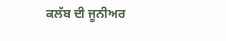ਕਲੱਬ ਦੀ ਜੂਨੀਅਰ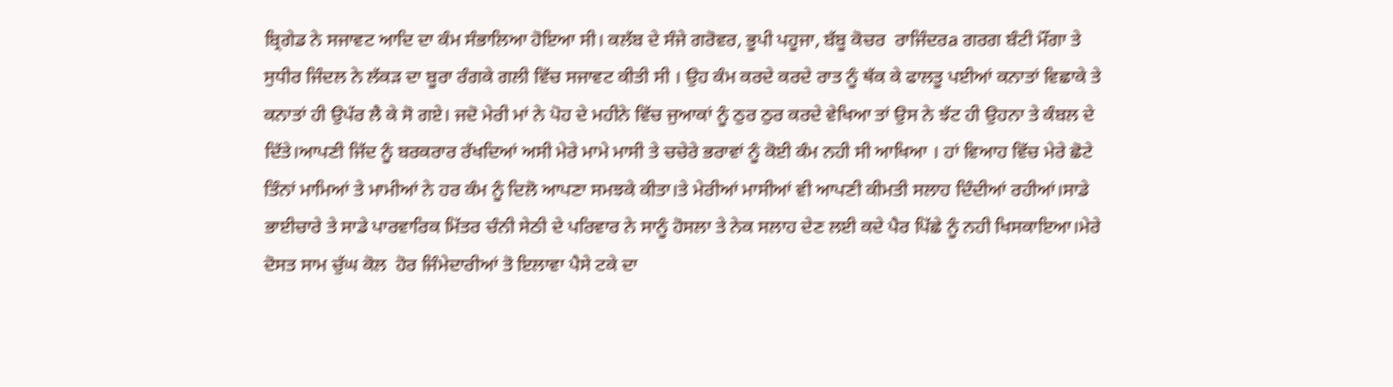ਬ੍ਰਿਗੇਡ ਨੇ ਸਜਾਵਟ ਆਦਿ ਦਾ ਕੰਮ ਸੰਭਾਲਿਆ ਹੋਇਆ ਸੀ। ਕਲੱਬ ਦੇ ਸੰਜੇ ਗਰੋਵਰ, ਭੂਪੀ ਪਹੂਜਾ, ਬੱਬੂ ਕੋਚਰ  ਰਾਜਿੰਦਰa ਗਰਗ ਬੰਟੀ ਮੌਂਗਾ ਤੇ ਸੁਧੀਰ ਜਿੰਦਲ ਨੇ ਲੱਕੜ ਦਾ ਬੂਰਾ ਰੰਗਕੇ ਗਲੀ ਵਿੱਚ ਸਜਾਵਟ ਕੀਤੀ ਸੀ । ਉਹ ਕੰਮ ਕਰਦੇ ਕਰਦੇ ਰਾਤ ਨੂੰ ਥੱਕ ਕੇ ਫਾਲਤੂ ਪਈਆਂ ਕਨਾਤਾਂ ਵਿਛਾਕੇ ਤੇ ਕਨਾਤਾਂ ਹੀ ਉਪੱਰ ਲੈ ਕੇ ਸੋ ਗਏ। ਜਦੋ ਮੇਰੀ ਮਾਂ ਨੇ ਪੋਹ ਦੇ ਮਹੀਨੇ ਵਿੱਚ ਜੁਆਕਾਂ ਨੂੰ ਠੁਰ ਠੁਰ ਕਰਦੇ ਵੇਖਿਆ ਤਾਂ ਉਸ ਨੇ ਝੱਟ ਹੀ ਉਹਨਾ ਤੇ ਕੰਬਲ ਦੇ ਦਿੱਤੇ।ਆਪਣੀ ਜਿੱਦ ਨੂੰ ਬਰਕਰਾਰ ਰੱਖਦਿਆਂ ਅਸੀ ਮੇਰੇ ਮਾਮੇ ਮਾਸੀ ਤੇ ਚਚੇਰੇ ਭਰਾਵਾਂ ਨੂੰ ਕੋਈ ਕੰਮ ਨਹੀ ਸੀ ਆਖਿਆ । ਹਾਂ ਵਿਆਹ ਵਿੱਚ ਮੇਰੇ ਛੋਟੇ ਤਿੰਨਾਂ ਮਾਮਿਆਂ ਤੇ ਮਾਮੀਆਂ ਨੇ ਹਰ ਕੰਮ ਨੂੰ ਦਿਲੋ ਆਪਣਾ ਸਮਝਕੇ ਕੀਤਾ।ਤੇ ਮੇਰੀਆਂ ਮਾਸੀਆਂ ਵੀ ਆਪਣੀ ਕੀਮਤੀ ਸਲਾਹ ਦਿੰਦੀਆਂ ਰਹੀਆਂ।ਸਾਡੇ ਭਾਈਚਾਰੇ ਤੇ ਸਾਡੇ ਪਾਰਵਾਰਿਕ ਮਿੱਤਰ ਚੰਨੀ ਸੇਠੀ ਦੇ ਪਰਿਵਾਰ ਨੇ ਸਾਨੂੰ ਹੋਸਲਾ ਤੇ ਨੇਕ ਸਲਾਹ ਦੇਣ ਲਈ ਕਦੇ ਪੈਰ ਪਿੱਛੇ ਨੂੰ ਨਹੀ ਖਿਸਕਾਇਆ।ਮੇਰੇ ਦੋਸਤ ਸਾਮ ਚੁੱਘ ਕੋਲ  ਹੋਰ ਜਿੰਮੇਦਾਰੀਆਂ ਤੋ ਇਲਾਵਾ ਪੈਸੇ ਟਕੇ ਦਾ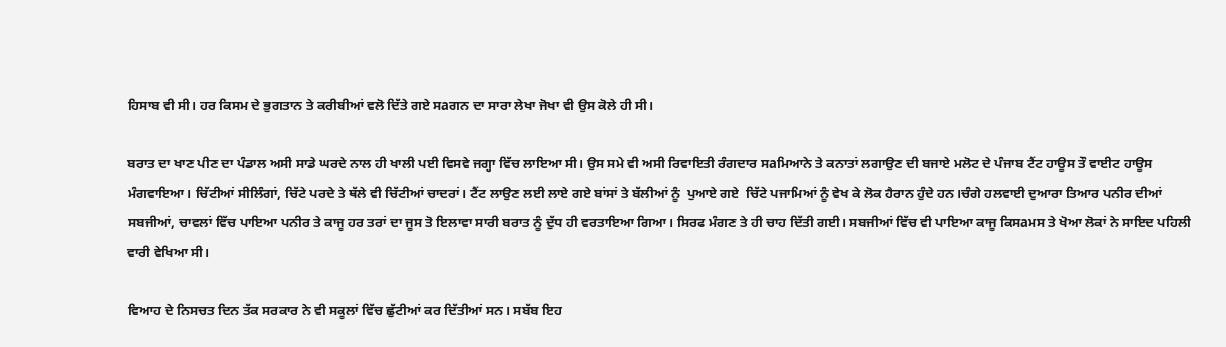ਹਿਸਾਬ ਵੀ ਸੀ। ਹਰ ਕਿਸਮ ਦੇ ਭੁਗਤਾਨ ਤੇ ਕਰੀਬੀਆਂ ਵਲੋ ਦਿੱਤੇ ਗਏ ਸaਗਨ ਦਾ ਸਾਰਾ ਲੇਖਾ ਜੋਖਾ ਵੀ ਉਸ ਕੋਲੇ ਹੀ ਸੀ।

ਬਰਾਤ ਦਾ ਖਾਣ ਪੀਣ ਦਾ ਪੰਡਾਲ ਅਸੀ ਸਾਡੇ ਘਰਦੇ ਨਾਲ ਹੀ ਖਾਲੀ ਪਈ ਵਿਸਵੇ ਜਗ੍ਹਾ ਵਿੱਚ ਲਾਇਆ ਸੀ। ਉਸ ਸਮੇ ਵੀ ਅਸੀ ਰਿਵਾਇਤੀ ਰੰਗਦਾਰ ਸaਮਿਆਨੇ ਤੇ ਕਨਾਤਾਂ ਲਗਾਉਣ ਦੀ ਬਜਾਏ ਮਲੋਟ ਦੇ ਪੰਜਾਬ ਟੈਂਟ ਹਾਊਸ ਤੌ ਵਾਈਟ ਹਾਊਸ ਮੰਗਵਾਇਆ। ਚਿੱਟੀਆਂ ਸੀਲਿੰਗਾਂ, ਚਿੱਟੇ ਪਰਦੇ ਤੇ ਥੱਲੇ ਵੀ ਚਿੱਟੀਆਂ ਚਾਦਰਾਂ। ਟੈਂਟ ਲਾਉਣ ਲਈ ਲਾਏ ਗਏ ਬਾਂਸਾਂ ਤੇ ਬੱਲੀਆਂ ਨੂੰ  ਪੁਆਏ ਗਏ  ਚਿੱਟੇ ਪਜਾਮਿਆਂ ਨੂੰ ਵੇਖ ਕੇ ਲੋਕ ਹੈਰਾਨ ਹੁੰਦੇ ਹਨ।ਚੰਗੇ ਹਲਵਾਈ ਦੁਆਰਾ ਤਿਆਰ ਪਨੀਰ ਦੀਆਂ ਸਬਜੀਆਂ, ਚਾਵਲਾਂ ਵਿੱਚ ਪਾਇਆ ਪਨੀਰ ਤੇ ਕਾਜੂ ਹਰ ਤਰਾਂ ਦਾ ਜੂਸ ਤੋ ਇਲਾਵਾ ਸਾਰੀ ਬਰਾਤ ਨੂੰ ਦੁੱਧ ਹੀ ਵਰਤਾਇਆ ਗਿਆ। ਸਿਰਫ ਮੰਗਣ ਤੇ ਹੀ ਚਾਹ ਦਿੱਤੀ ਗਈ। ਸਬਜੀਆਂ ਵਿੱਚ ਵੀ ਪਾਇਆ ਕਾਜੂ ਕਿਸaਮਸ ਤੇ ਖੋਆ ਲੋਕਾਂ ਨੇ ਸਾਇਦ ਪਹਿਲੀ ਵਾਰੀ ਵੇਖਿਆ ਸੀ।

ਵਿਆਹ ਦੇ ਨਿਸਚਤ ਦਿਨ ਤੱਕ ਸਰਕਾਰ ਨੇ ਵੀ ਸਕੂਲਾਂ ਵਿੱਚ ਛੁੱਟੀਆਂ ਕਰ ਦਿੱਤੀਆਂ ਸਨ। ਸਬੱਬ ਇਹ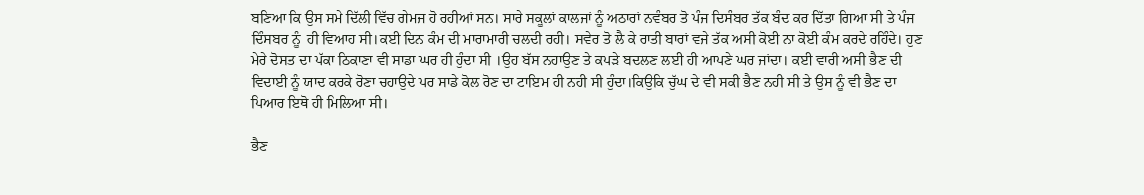ਬਣਿਆ ਕਿ ਉਸ ਸਮੇ ਦਿੱਲੀ ਵਿੱਚ ਗੇਮਜ ਹੋ ਰਹੀਆਂ ਸਨ। ਸਾਰੇ ਸਕੂਲਾਂ ਕਾਲਜਾਂ ਨੂੰ ਅਠਾਰਾਂ ਨਵੰਬਰ ਤੋ ਪੰਜ ਦਿਸੰਬਰ ਤੱਕ ਬੰਦ ਕਰ ਦਿੱਤਾ ਗਿਆ ਸੀ ਤੇ ਪੰਜ ਦਿੰਸਬਰ ਨੂੰ  ਹੀ ਵਿਆਹ ਸੀ।ਕਈ ਦਿਨ ਕੰਮ ਦੀ ਮਾਰਾਮਾਰੀ ਚਲਦੀ ਰਹੀ। ਸਵੇਰ ਤੋ ਲੈ ਕੇ ਰਾਤੀ ਬਾਰਾਂ ਵਜੇ ਤੱਕ ਅਸੀ ਕੋਈ ਨਾ ਕੋਈ ਕੰਮ ਕਰਦੇ ਰਹਿੰਦੇ। ਹੁਣ ਮੇਰੇ ਦੋਸਤ ਦਾ ਪੱਕਾ ਠਿਕਾਣਾ ਵੀ ਸਾਡਾ ਘਰ ਹੀ ਹੁੰਦਾ ਸੀ ।ਉਹ ਬੱਸ ਨਹਾਉਣ ਤੇ ਕਪੜੇ ਬਦਲਣ ਲਈ ਹੀ ਆਪਣੇ ਘਰ ਜਾਂਦਾ। ਕਈ ਵਾਰੀ ਅਸੀ ਭੈਣ ਦੀ ਵਿਦਾਈ ਨੂੰ ਯਾਦ ਕਰਕੇ ਰੋਣਾ ਚਹਾਉਦੇ ਪਰ ਸਾਡੇ ਕੋਲ ਰੋਣ ਦਾ ਟਾਇਮ ਹੀ ਨਹੀ ਸੀ ਹੁੰਦਾ।ਕਿਉਕਿ ਚੁੱਘ ਦੇ ਵੀ ਸਕੀ ਭੈਣ ਨਹੀ ਸੀ ਤੇ ਉਸ ਨੂੰ ਵੀ ਭੈਣ ਦਾ ਪਿਆਰ ਇਥੋ ਹੀ ਮਿਲਿਆ ਸੀ।

ਭੈਣ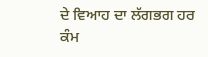ਦੇ ਵਿਆਹ ਦਾ ਲੱਗਭਗ ਹਰ ਕੰਮ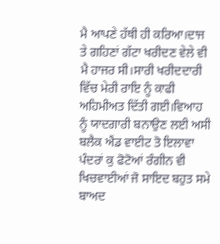ਮੈ ਆਪਣੇ ਹੱਥੀ ਹੀ ਕਰਿਆ।ਦਾਜ ਤੇ ਗਹਿਣਾਂ ਗੱਟਾ ਖਰੀਦਣ ਵੇਲੇ ਵੀ ਮੈ ਹਾਜਰ ਸੀ।ਸਾਰੀ ਖਰੀਦਦਾਰੀ ਵਿੱਚ ਮੇਰੀ ਰਾਇ ਨੂੰ ਕਾਫੀ ਅਹਿਮੀਅਤ ਦਿੱਤੀ ਗਈ।ਵਿਆਹ ਨੂੰ ਯਾਦਗਾਰੀ ਬਨਾਉਣ ਲਈ ਅਸੀ ਬਲੈਕ ਐਂਡ ਵਾਈਟ ਤੋ ਇਲਾਵਾ ਪੰਦਰਾਂ ਕੁ ਫੋਟੋਆਂ ਰੰਗੀਨ ਵੀ ਖਿਚਵਾਈਆਂ ਜੋ ਸਾਇਦ ਬਹੁਤ ਸਮੇ ਬਾਅਦ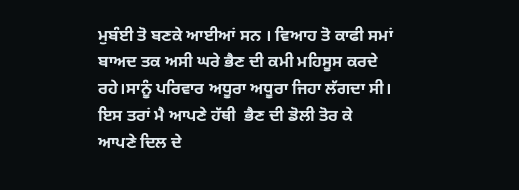ਮੁਬੰਈ ਤੋ ਬਣਕੇ ਆਈਆਂ ਸਨ । ਵਿਆਹ ਤੋ ਕਾਫੀ ਸਮਾਂ ਬਾਅਦ ਤਕ ਅਸੀ ਘਰੇ ਭੈਣ ਦੀ ਕਮੀ ਮਹਿਸੂਸ ਕਰਦੇ ਰਹੇ।ਸਾਨੂੰ ਪਰਿਵਾਰ ਅਧੂਰਾ ਅਧੂਰਾ ਜਿਹਾ ਲੱਗਦਾ ਸੀ।    ਇਸ ਤਰਾਂ ਮੈ ਆਪਣੇ ਹੱਥੀ  ਭੈਣ ਦੀ ਡੋਲੀ ਤੋਰ ਕੇ ਆਪਣੇ ਦਿਲ ਦੇ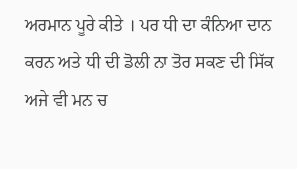ਅਰਮਾਨ ਪੂਰੇ ਕੀਤੇ । ਪਰ ਧੀ ਦਾ ਕੰਨਿਆ ਦਾਨ ਕਰਨ ਅਤੇ ਧੀ ਦੀ ਡੋਲੀ ਨਾ ਤੋਰ ਸਕਣ ਦੀ ਸਿੱਕ ਅਜੇ ਵੀ ਮਨ ਚ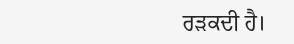ਰੜਕਦੀ ਹੈ।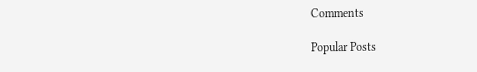Comments

Popular Posts